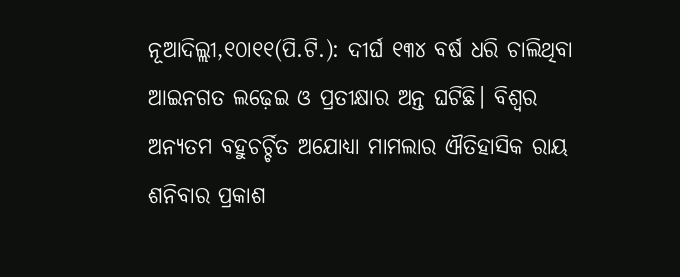ନୂଆଦିଲ୍ଲୀ,୧୦ା୧୧(ପି.ଟି.): ଦୀର୍ଘ ୧୩୪ ବର୍ଷ ଧରି ଚାଲିଥିବା ଆଇନଗତ ଲଢ଼େଇ ଓ ପ୍ରତୀକ୍ଷାର ଅନ୍ତ ଘଟିଛି। ବିଶ୍ୱର ଅନ୍ୟତମ ବହୁଚର୍ଚ୍ଚିତ ଅଯୋଧ୍ୟା ମାମଲାର ଐତିହାସିକ ରାୟ ଶନିବାର ପ୍ରକାଶ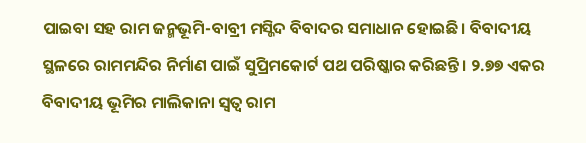ପାଇବା ସହ ରାମ ଜନ୍ମଭୂମି-ବାବ୍ରୀ ମସ୍ଜିଦ ବିବାଦର ସମାଧାନ ହୋଇଛି। ବିବାଦୀୟ ସ୍ଥଳରେ ରାମମନ୍ଦିର ନିର୍ମାଣ ପାଇଁ ସୁପ୍ରିମକୋର୍ଟ ପଥ ପରିଷ୍କାର କରିଛନ୍ତି। ୨.୭୭ ଏକର ବିବାଦୀୟ ଭୂମିର ମାଲିକାନା ସ୍ବତ୍ୱ ରାମ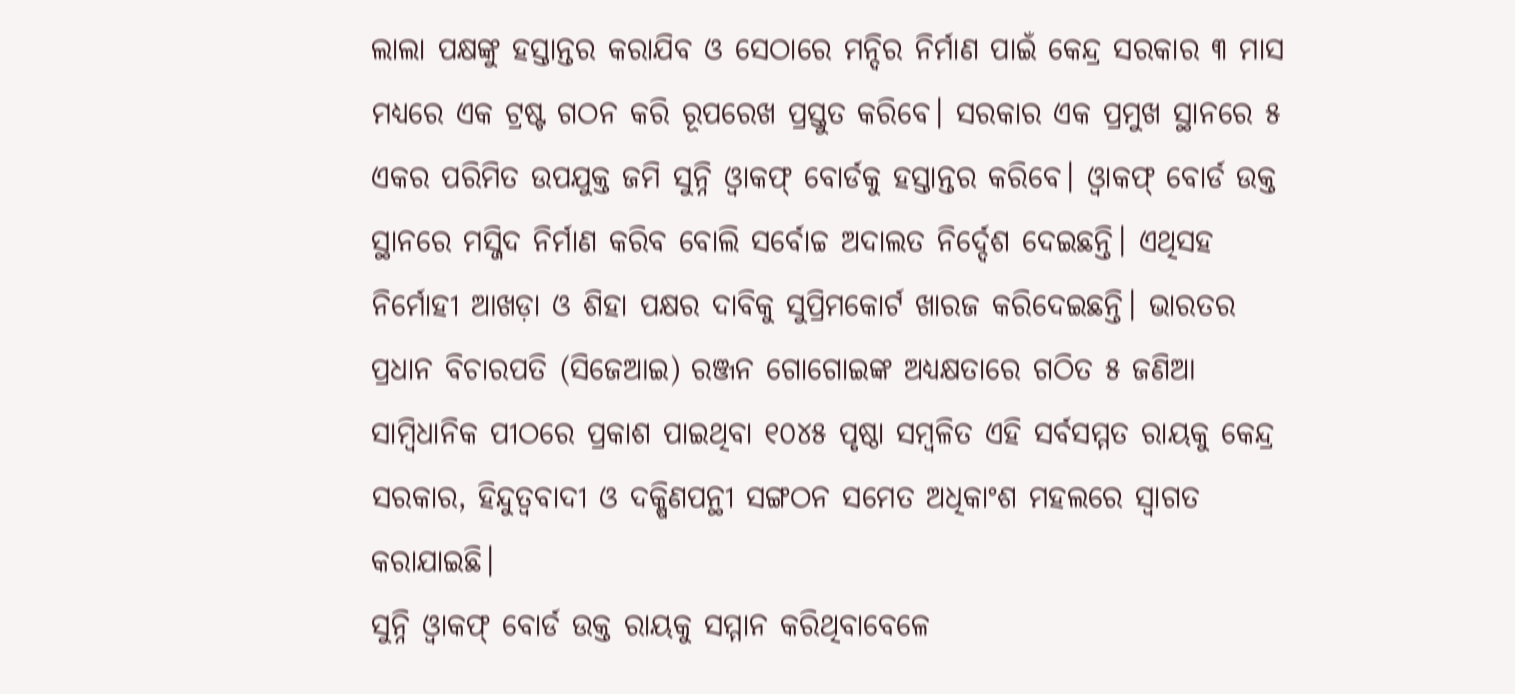ଲାଲା ପକ୍ଷଙ୍କୁ ହସ୍ତାନ୍ତର କରାଯିବ ଓ ସେଠାରେ ମନ୍ଦିର ନିର୍ମାଣ ପାଇଁ କେନ୍ଦ୍ର ସରକାର ୩ ମାସ ମଧ୍ୟରେ ଏକ ଟ୍ରଷ୍ଟ ଗଠନ କରି ରୂପରେଖ ପ୍ରସ୍ତୁତ କରିବେ। ସରକାର ଏକ ପ୍ରମୁଖ ସ୍ଥାନରେ ୫ ଏକର ପରିମିତ ଉପଯୁକ୍ତ ଜମି ସୁନ୍ନି ଓ୍ବାକଫ୍ ବୋର୍ଡକୁ ହସ୍ତାନ୍ତର କରିବେ। ଓ୍ବାକଫ୍ ବୋର୍ଡ ଉକ୍ତ ସ୍ଥାନରେ ମସ୍ଜିଦ ନିର୍ମାଣ କରିବ ବୋଲି ସର୍ବୋଚ୍ଚ ଅଦାଲତ ନିର୍ଦ୍ଦେଶ ଦେଇଛନ୍ତି। ଏଥିସହ ନିର୍ମୋହୀ ଆଖଡ଼ା ଓ ଶିହା ପକ୍ଷର ଦାବିକୁ ସୁପ୍ରିମକୋର୍ଟ ଖାରଜ କରିଦେଇଛନ୍ତି। ଭାରତର ପ୍ରଧାନ ବିଚାରପତି (ସିଜେଆଇ) ରଞ୍ଜନ ଗୋଗୋଇଙ୍କ ଅଧ୍ୟକ୍ଷତାରେ ଗଠିତ ୫ ଜଣିଆ ସାମ୍ବିଧାନିକ ପୀଠରେ ପ୍ରକାଶ ପାଇଥିବା ୧୦୪୫ ପୃଷ୍ଠା ସମ୍ବଳିତ ଏହି ସର୍ବସମ୍ମତ ରାୟକୁ କେନ୍ଦ୍ର ସରକାର, ହିନ୍ଦୁତ୍ୱବାଦୀ ଓ ଦକ୍ଷିଣପନ୍ଥୀ ସଙ୍ଗଠନ ସମେତ ଅଧିକାଂଶ ମହଲରେ ସ୍ବାଗତ କରାଯାଇଛି।
ସୁନ୍ନି ଓ୍ବାକଫ୍ ବୋର୍ଡ ଉକ୍ତ ରାୟକୁ ସମ୍ମାନ କରିଥିବାବେଳେ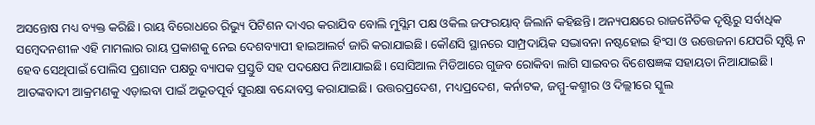ଅସନ୍ତୋଷ ମଧ୍ୟ ବ୍ୟକ୍ତ କରିଛି। ରାୟ ବିରୋଧରେ ରିଭ୍ୟୁ ପିଟିଶନ ଦାଏର କରାଯିବ ବୋଲି ମୁସ୍ଲିମ ପକ୍ଷ ଓକିଲ ଜଫରୟାବ୍ ଜିଲାନି କହିଛନ୍ତି। ଅନ୍ୟପକ୍ଷରେ ରାଜନୈତିକ ଦୃଷ୍ଟିରୁ ସର୍ବାଧିକ ସମ୍ବେଦନଶୀଳ ଏହି ମାମଲାର ରାୟ ପ୍ରକାଶକୁ ନେଇ ଦେଶବ୍ୟାପୀ ହାଇଆଲର୍ଟ ଜାରି କରାଯାଇଛି। କୌଣସି ସ୍ଥାନରେ ସାମ୍ପ୍ରଦାୟିକ ସଦ୍ଭାବନା ନଷ୍ଟହୋଇ ହିଂସା ଓ ଉତ୍ତେଜନା ଯେପରି ସୃଷ୍ଟି ନ ହେବ ସେଥିପାଇଁ ପୋଲିସ ପ୍ରଶାସନ ପକ୍ଷରୁ ବ୍ୟାପକ ପ୍ରସ୍ତୁତି ସହ ପଦକ୍ଷେପ ନିଆଯାଇଛି। ସୋସିଆଲ ମିଡିଆରେ ଗୁଜବ ରୋକିବା ଲାଗି ସାଇବର ବିଶେଷଜ୍ଞଙ୍କ ସହାୟତା ନିଆଯାଇଛି। ଆତଙ୍କବାଦୀ ଆକ୍ରମଣକୁ ଏଡ଼ାଇବା ପାଇଁ ଅଭୂତପୂର୍ବ ସୁରକ୍ଷା ବନ୍ଦୋବସ୍ତ କରାଯାଇଛି। ଉତ୍ତରପ୍ରଦେଶ, ମଧ୍ୟପ୍ରଦେଶ, କର୍ନାଟକ, ଜମ୍ମୁ-କଶ୍ମୀର ଓ ଦିଲ୍ଲୀରେ ସ୍କୁଲ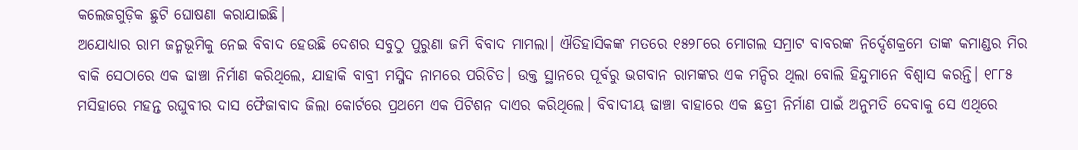କଲେଜଗୁଡ଼ିକ ଛୁଟି ଘୋଷଣା କରାଯାଇଛି।
ଅଯୋଧ୍ୟାର ରାମ ଜନ୍ମଭୂମିକୁ ନେଇ ବିବାଦ ହେଉଛି ଦେଶର ସବୁଠୁ ପୁରୁଣା ଜମି ବିବାଦ ମାମଲା। ଐତିହାସିକଙ୍କ ମତରେ ୧୫୨୮ରେ ମୋଗଲ ସମ୍ରାଟ ବାବରଙ୍କ ନିର୍ଦ୍ଦେଶକ୍ରମେ ତାଙ୍କ କମାଣ୍ଡର ମିର ବାକି ସେଠାରେ ଏକ ଢାଞ୍ଚା ନିର୍ମାଣ କରିଥିଲେ, ଯାହାକି ବାବ୍ରୀ ମସ୍ଜିଦ ନାମରେ ପରିଚିତ। ଉକ୍ତ ସ୍ଥାନରେ ପୂର୍ବରୁ ଭଗବାନ ରାମଙ୍କର ଏକ ମନ୍ଦିର ଥିଲା ବୋଲି ହିନ୍ଦୁମାନେ ବିଶ୍ୱାସ କରନ୍ତି। ୧୮୮୫ ମସିହାରେ ମହନ୍ତ ରଘୁବୀର ଦାସ ଫୈଜାବାଦ ଜିଲା କୋର୍ଟରେ ପ୍ରଥମେ ଏକ ପିଟିଶନ ଦାଏର କରିଥିଲେ। ବିବାଦୀୟ ଢାଞ୍ଚା ବାହାରେ ଏକ ଛତ୍ରୀ ନିର୍ମାଣ ପାଇଁ ଅନୁମତି ଦେବାକୁ ସେ ଏଥିରେ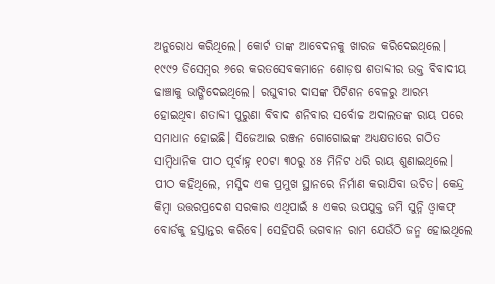ଅନୁରୋଧ କରିଥିଲେ। କୋର୍ଟ ତାଙ୍କ ଆବେଦନକୁ ଖାରଜ କରିଦେଇଥିଲେ। ୧୯୯୨ ଡିସେମ୍ବର ୬ରେ କରତସେବକମାନେ ଶୋଡ଼ଷ ଶତାବ୍ଦୀର ଉକ୍ତ ବିବାଦୀୟ ଢାଞ୍ଚାକୁ ଭାଙ୍ଗିଦେଇଥିଲେ। ରଘୁବୀର ଦାସଙ୍କ ପିଟିଶନ ବେଳରୁ ଆରମ୍ଭ ହୋଇଥିବା ଶତାବ୍ଦୀ ପୁରୁଣା ବିବାଦ ଶନିବାର ସର୍ବୋଚ୍ଚ ଅଦାଲତଙ୍କ ରାୟ ପରେ ସମାଧାନ ହୋଇଛି। ସିଜେଆଇ ରଞ୍ଜନ ଗୋଗୋଇଙ୍କ ଅଧ୍ୟକ୍ଷତାରେ ଗଠିତ ସାମ୍ବିଧାନିକ ପୀଠ ପୂର୍ବାହ୍ନ ୧୦ଟା ୩୦ରୁ ୪୫ ମିନିଟ ଧରି ରାୟ ଶୁଣାଇଥିଲେ। ପୀଠ କହିଥିଲେ, ମସ୍ଜିଦ ଏକ ପ୍ରମୁଖ ସ୍ଥାନରେ ନିର୍ମାଣ କରାଯିବା ଉଚିତ। କେନ୍ଦ୍ର କିମ୍ବା ଉତ୍ତରପ୍ରଦେଶ ସରକାର ଏଥିପାଇଁ ୫ ଏକର ଉପଯୁକ୍ତ ଜମି ସୁନ୍ନି ଓ୍ବାକଫ୍ ବୋର୍ଡକୁ ହସ୍ତାନ୍ତର କରିବେ। ସେହିପରି ଭଗବାନ ରାମ ଯେଉଁଠି ଜନ୍ମ ହୋଇଥିଲେ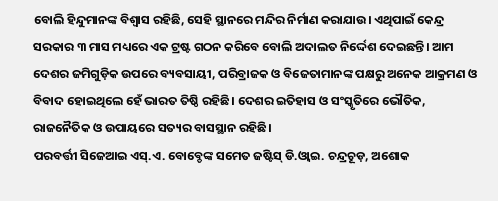ବୋଲି ହିନ୍ଦୁମାନଙ୍କ ବିଶ୍ୱାସ ରହିଛି, ସେହି ସ୍ଥାନରେ ମନ୍ଦିର ନିର୍ମାଣ କରାଯାଉ। ଏଥିପାଇଁ କେନ୍ଦ୍ର ସରକାର ୩ ମାସ ମଧ୍ୟରେ ଏକ ଟ୍ରଷ୍ଟ ଗଠନ କରିବେ ବୋଲି ଅଦାଲତ ନିର୍ଦ୍ଦେଶ ଦେଇଛନ୍ତି। ଆମ ଦେଶର ଜମିଗୁଡ଼ିକ ଉପରେ ବ୍ୟବସାୟୀ, ପରିବ୍ରାଜକ ଓ ବିଜେତାମାନଙ୍କ ପକ୍ଷରୁ ଅନେକ ଆକ୍ରମଣ ଓ ବିବାଦ ହୋଇଥିଲେ ହେଁ ଭାରତ ତିଷ୍ଠି ରହିଛି। ଦେଶର ଇତିହାସ ଓ ସଂସ୍କୃତିରେ ଭୌତିକ, ରାଜନୈତିକ ଓ ଉପାୟରେ ସତ୍ୟର ବାସସ୍ଥାନ ରହିଛି।
ପରବର୍ତ୍ତୀ ସିଜେଆଇ ଏସ୍.ଏ. ବୋବ୍ଡେଙ୍କ ସମେତ ଜଷ୍ଟିସ୍ ଡି.ଓ୍ବାଇ. ଚନ୍ଦ୍ରଚୂଡ଼, ଅଶୋକ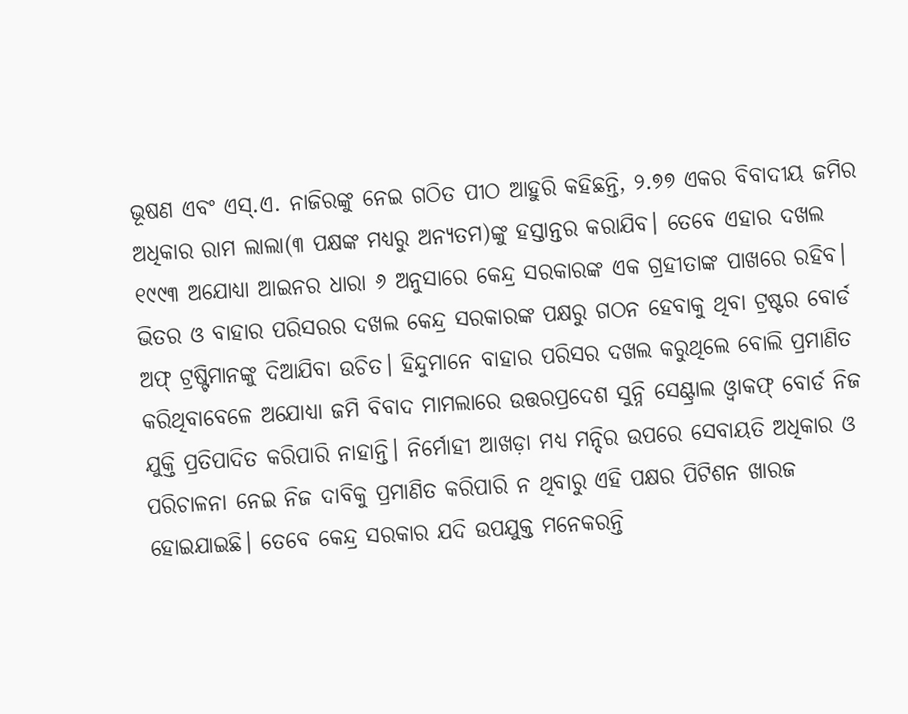ଭୂଷଣ ଏବଂ ଏସ୍.ଏ. ନାଜିରଙ୍କୁ ନେଇ ଗଠିତ ପୀଠ ଆହୁରି କହିଛନ୍ତି, ୨.୭୭ ଏକର ବିବାଦୀୟ ଜମିର ଅଧିକାର ରାମ ଲାଲା(୩ ପକ୍ଷଙ୍କ ମଧ୍ୟରୁ ଅନ୍ୟତମ)ଙ୍କୁ ହସ୍ତାନ୍ତର କରାଯିବ। ତେବେ ଏହାର ଦଖଲ ୧୯୯୩ ଅଯୋଧ୍ୟା ଆଇନର ଧାରା ୬ ଅନୁସାରେ କେନ୍ଦ୍ର ସରକାରଙ୍କ ଏକ ଗ୍ରହୀତାଙ୍କ ପାଖରେ ରହିବ। ଭିତର ଓ ବାହାର ପରିସରର ଦଖଲ କେନ୍ଦ୍ର ସରକାରଙ୍କ ପକ୍ଷରୁ ଗଠନ ହେବାକୁ ଥିବା ଟ୍ରଷ୍ଟର ବୋର୍ଡ ଅଫ୍ ଟ୍ରଷ୍ଟିମାନଙ୍କୁ ଦିଆଯିବା ଉଚିତ। ହିନ୍ଦୁମାନେ ବାହାର ପରିସର ଦଖଲ କରୁଥିଲେ ବୋଲି ପ୍ରମାଣିତ କରିଥିବାବେଳେ ଅଯୋଧ୍ୟା ଜମି ବିବାଦ ମାମଲାରେ ଉତ୍ତରପ୍ରଦେଶ ସୁନ୍ନି ସେଣ୍ଟ୍ରାଲ ଓ୍ବାକଫ୍ ବୋର୍ଡ ନିଜ ଯୁକ୍ତି ପ୍ରତିପାଦିତ କରିପାରି ନାହାନ୍ତି। ନିର୍ମୋହୀ ଆଖଡ଼ା ମଧ୍ୟ ମନ୍ଦିର ଉପରେ ସେବାୟତି ଅଧିକାର ଓ ପରିଚାଳନା ନେଇ ନିଜ ଦାବିକୁ ପ୍ରମାଣିତ କରିପାରି ନ ଥିବାରୁ ଏହି ପକ୍ଷର ପିଟିଶନ ଖାରଜ ହୋଇଯାଇଛି। ତେବେ କେନ୍ଦ୍ର ସରକାର ଯଦି ଉପଯୁକ୍ତ ମନେକରନ୍ତି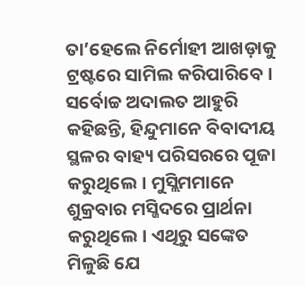ତା’ହେଲେ ନିର୍ମୋହୀ ଆଖଡ଼ାକୁ ଟ୍ରଷ୍ଟରେ ସାମିଲ କରିପାରିବେ। ସର୍ବୋଚ୍ଚ ଅଦାଲତ ଆହୁରି କହିଛନ୍ତି, ହିନ୍ଦୁମାନେ ବିବାଦୀୟ ସ୍ଥଳର ବାହ୍ୟ ପରିସରରେ ପୂଜା କରୁଥିଲେ। ମୁସ୍ଲିମମାନେ ଶୁକ୍ରବାର ମସ୍ଜିଦରେ ପ୍ରାର୍ଥନା କରୁଥିଲେ। ଏଥିରୁ ସଙ୍କେତ ମିଳୁଛି ଯେ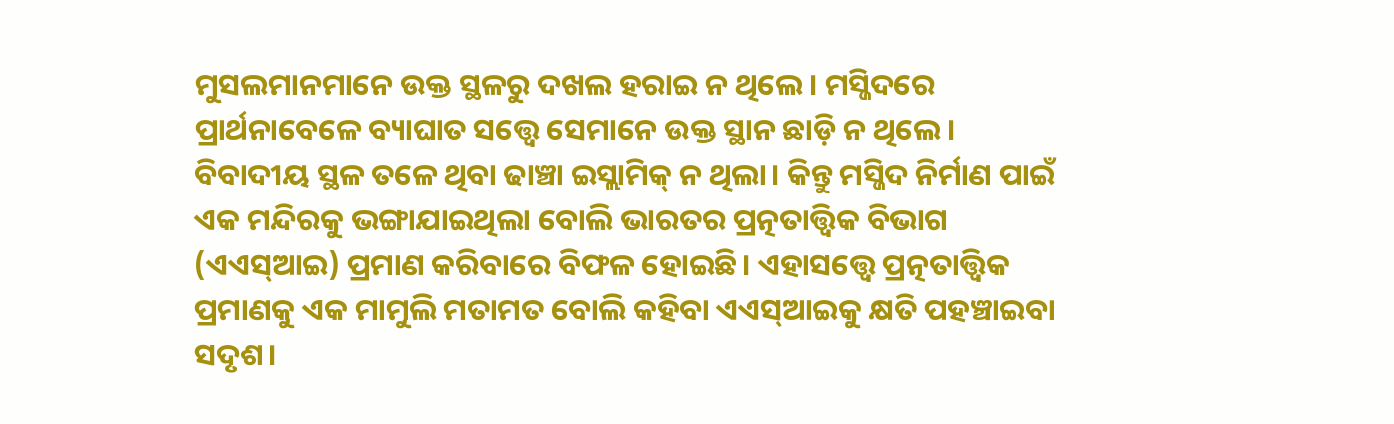ମୁସଲମାନମାନେ ଉକ୍ତ ସ୍ଥଳରୁ ଦଖଲ ହରାଇ ନ ଥିଲେ। ମସ୍ଜିଦରେ ପ୍ରାର୍ଥନାବେଳେ ବ୍ୟାଘାତ ସତ୍ତ୍ୱେ ସେମାନେ ଉକ୍ତ ସ୍ଥାନ ଛାଡ଼ି ନ ଥିଲେ। ବିବାଦୀୟ ସ୍ଥଳ ତଳେ ଥିବା ଢାଞ୍ଚା ଇସ୍ଲାମିକ୍ ନ ଥିଲା। କିନ୍ତୁ ମସ୍ଜିଦ ନିର୍ମାଣ ପାଇଁ ଏକ ମନ୍ଦିରକୁ ଭଙ୍ଗାଯାଇଥିଲା ବୋଲି ଭାରତର ପ୍ରତ୍ନତାତ୍ତ୍ୱିକ ବିଭାଗ (ଏଏସ୍ଆଇ) ପ୍ରମାଣ କରିବାରେ ବିଫଳ ହୋଇଛି। ଏହାସତ୍ତ୍ୱେ ପ୍ରତ୍ନତାତ୍ତ୍ୱିକ ପ୍ରମାଣକୁ ଏକ ମାମୁଲି ମତାମତ ବୋଲି କହିବା ଏଏସ୍ଆଇକୁ କ୍ଷତି ପହଞ୍ଚାଇବା ସଦୃଶ।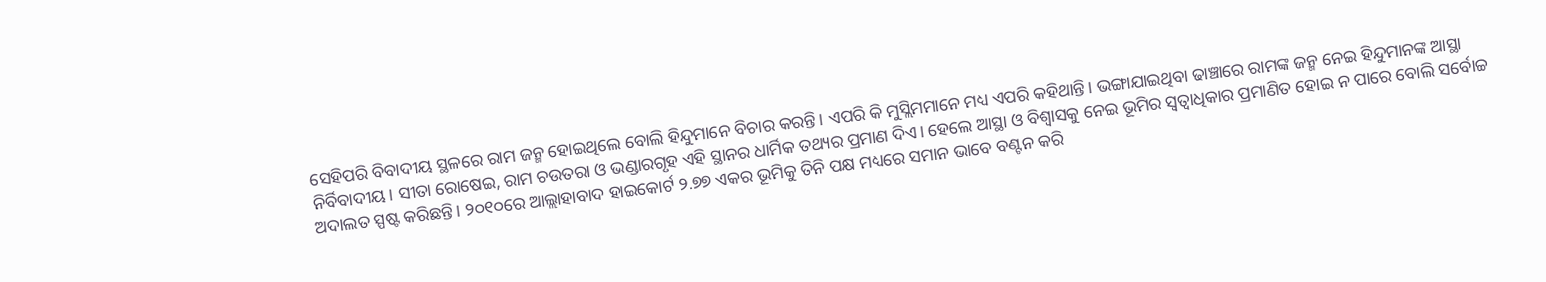ସେହିପରି ବିବାଦୀୟ ସ୍ଥଳରେ ରାମ ଜନ୍ମ ହୋଇଥିଲେ ବୋଲି ହିନ୍ଦୁମାନେ ବିଚାର କରନ୍ତି। ଏପରି କି ମୁସ୍ଲିମମାନେ ମଧ୍ୟ ଏପରି କହିଥାନ୍ତି। ଭଙ୍ଗାଯାଇଥିବା ଢାଞ୍ଚାରେ ରାମଙ୍କ ଜନ୍ମ ନେଇ ହିନ୍ଦୁମାନଙ୍କ ଆସ୍ଥା ନିର୍ବିବାଦୀୟ। ସୀତା ରୋଷେଇ, ରାମ ଚଉତରା ଓ ଭଣ୍ଡାରଗୃହ ଏହି ସ୍ଥାନର ଧାର୍ମିକ ତଥ୍ୟର ପ୍ରମାଣ ଦିଏ। ହେଲେ ଆସ୍ଥା ଓ ବିଶ୍ୱାସକୁ ନେଇ ଭୂମିର ସ୍ବତ୍ୱାଧିକାର ପ୍ରମାଣିତ ହୋଇ ନ ପାରେ ବୋଲି ସର୍ବୋଚ୍ଚ ଅଦାଲତ ସ୍ପଷ୍ଟ କରିଛନ୍ତି। ୨୦୧୦ରେ ଆଲ୍ଲାହାବାଦ ହାଇକୋର୍ଟ ୨.୭୭ ଏକର ଭୂମିକୁ ତିନି ପକ୍ଷ ମଧ୍ୟରେ ସମାନ ଭାବେ ବଣ୍ଟନ କରି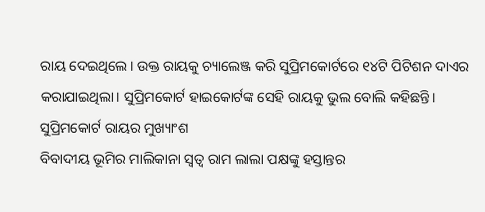ରାୟ ଦେଇଥିଲେ। ଉକ୍ତ ରାୟକୁ ଚ୍ୟାଲେଞ୍ଜ କରି ସୁପ୍ରିମକୋର୍ଟରେ ୧୪ଟି ପିଟିଶନ ଦାଏର କରାଯାଇଥିଲା। ସୁପ୍ରିମକୋର୍ଟ ହାଇକୋର୍ଟଙ୍କ ସେହି ରାୟକୁ ଭୁଲ ବୋଲି କହିଛନ୍ତି।
ସୁପ୍ରିମକୋର୍ଟ ରାୟର ମୁଖ୍ୟାଂଶ
ବିବାଦୀୟ ଭୂମିର ମାଲିକାନା ସ୍ବତ୍ୱ ରାମ ଲାଲା ପକ୍ଷଙ୍କୁ ହସ୍ତାନ୍ତର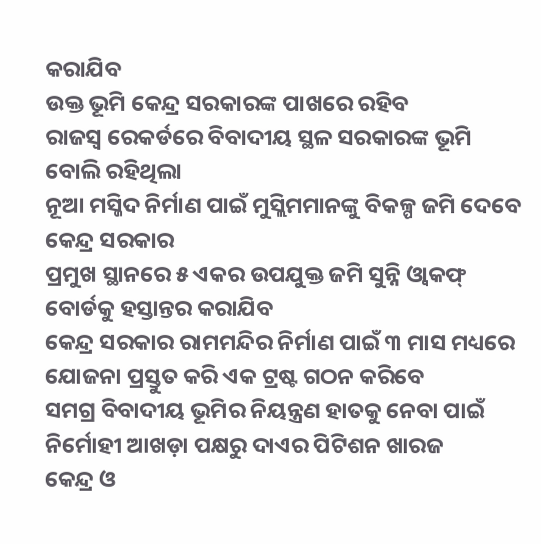କରାଯିବ
ଉକ୍ତ ଭୂମି କେନ୍ଦ୍ର ସରକାରଙ୍କ ପାଖରେ ରହିବ
ରାଜସ୍ବ ରେକର୍ଡରେ ବିବାଦୀୟ ସ୍ଥଳ ସରକାରଙ୍କ ଭୂମି ବୋଲି ରହିଥିଲା
ନୂଆ ମସ୍ଜିଦ ନିର୍ମାଣ ପାଇଁ ମୁସ୍ଲିମମାନଙ୍କୁ ବିକଳ୍ପ ଜମି ଦେବେ କେନ୍ଦ୍ର ସରକାର
ପ୍ରମୁଖ ସ୍ଥାନରେ ୫ ଏକର ଉପଯୁକ୍ତ ଜମି ସୁନ୍ନି ଓ୍ବାକଫ୍ ବୋର୍ଡକୁ ହସ୍ତାନ୍ତର କରାଯିବ
କେନ୍ଦ୍ର ସରକାର ରାମମନ୍ଦିର ନିର୍ମାଣ ପାଇଁ ୩ ମାସ ମଧ୍ୟରେ ଯୋଜନା ପ୍ରସ୍ତୁତ କରି ଏକ ଟ୍ରଷ୍ଟ ଗଠନ କରିବେ
ସମଗ୍ର ବିବାଦୀୟ ଭୂମିର ନିୟନ୍ତ୍ରଣ ହାତକୁ ନେବା ପାଇଁ ନିର୍ମୋହୀ ଆଖଡ଼ା ପକ୍ଷରୁ ଦାଏର ପିଟିଶନ ଖାରଜ
କେନ୍ଦ୍ର ଓ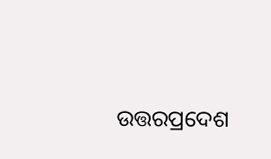ଉତ୍ତରପ୍ରଦେଶ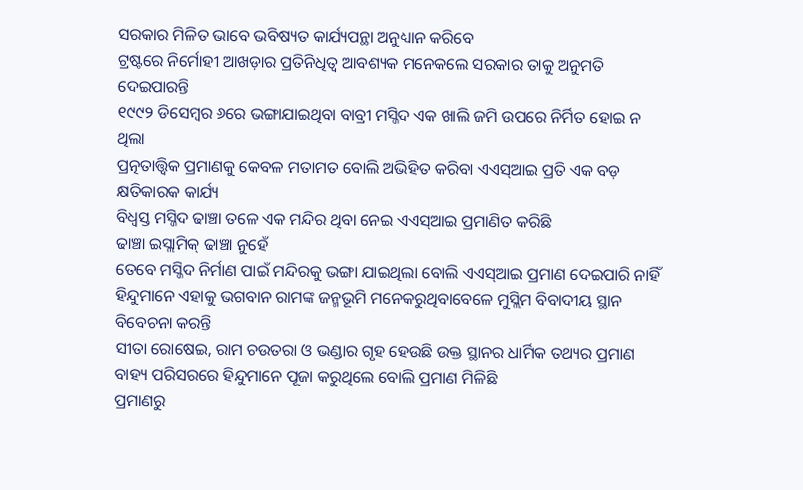ସରକାର ମିଳିତ ଭାବେ ଭବିଷ୍ୟତ କାର୍ଯ୍ୟପନ୍ଥା ଅନୁଧ୍ୟାନ କରିବେ
ଟ୍ରଷ୍ଟରେ ନିର୍ମୋହୀ ଆଖଡ଼ାର ପ୍ରତିନିଧିତ୍ୱ ଆବଶ୍ୟକ ମନେକଲେ ସରକାର ତାକୁ ଅନୁମତି ଦେଇପାରନ୍ତି
୧୯୯୨ ଡିସେମ୍ବର ୬ରେ ଭଙ୍ଗାଯାଇଥିବା ବାବ୍ରୀ ମସ୍ଜିଦ ଏକ ଖାଲି ଜମି ଉପରେ ନିର୍ମିତ ହୋଇ ନ ଥିଲା
ପ୍ରତ୍ନତାତ୍ତ୍ୱିକ ପ୍ରମାଣକୁ କେବଳ ମତାମତ ବୋଲି ଅଭିହିତ କରିବା ଏଏସ୍ଆଇ ପ୍ରତି ଏକ ବଡ଼ କ୍ଷତିକାରକ କାର୍ଯ୍ୟ
ବିଧ୍ୱସ୍ତ ମସ୍ଜିଦ ଢାଞ୍ଚା ତଳେ ଏକ ମନ୍ଦିର ଥିବା ନେଇ ଏଏସ୍ଆଇ ପ୍ରମାଣିତ କରିଛି
ଢାଞ୍ଚା ଇସ୍ଲାମିକ୍ ଢାଞ୍ଚା ନୁହେଁ
ତେବେ ମସ୍ଜିଦ ନିର୍ମାଣ ପାଇଁ ମନ୍ଦିରକୁ ଭଙ୍ଗା ଯାଇଥିଲା ବୋଲି ଏଏସ୍ଆଇ ପ୍ରମାଣ ଦେଇପାରି ନାହିଁ
ହିନ୍ଦୁମାନେ ଏହାକୁ ଭଗବାନ ରାମଙ୍କ ଜନ୍ମଭୂମି ମନେକରୁଥିବାବେଳେ ମୁସ୍ଲିମ ବିବାଦୀୟ ସ୍ଥାନ ବିବେଚନା କରନ୍ତି
ସୀତା ରୋଷେଇ, ରାମ ଚଉତରା ଓ ଭଣ୍ଡାର ଗୃହ ହେଉଛି ଉକ୍ତ ସ୍ଥାନର ଧାର୍ମିକ ତଥ୍ୟର ପ୍ରମାଣ
ବାହ୍ୟ ପରିସରରେ ହିନ୍ଦୁମାନେ ପୂଜା କରୁଥିଲେ ବୋଲି ପ୍ରମାଣ ମିଳିଛି
ପ୍ରମାଣରୁ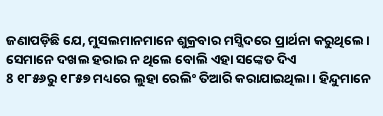ଜଣାପଡ଼ିଛି ଯେ, ମୁସଲମାନମାନେ ଶୁକ୍ରବାର ମସ୍ଜିଦରେ ପ୍ରାର୍ଥନା କରୁଥିଲେ। ସେମାନେ ଦଖଲ ହରାଇ ନ ଥିଲେ ବୋଲି ଏହା ସଙ୍କେତ ଦିଏ
8 ୧୮୫୬ରୁ ୧୮୫୭ ମଧ୍ୟରେ ଲୁହା ରେଲିଂ ତିଆରି କରାଯାଇଥିଲା। ହିନ୍ଦୁମାନେ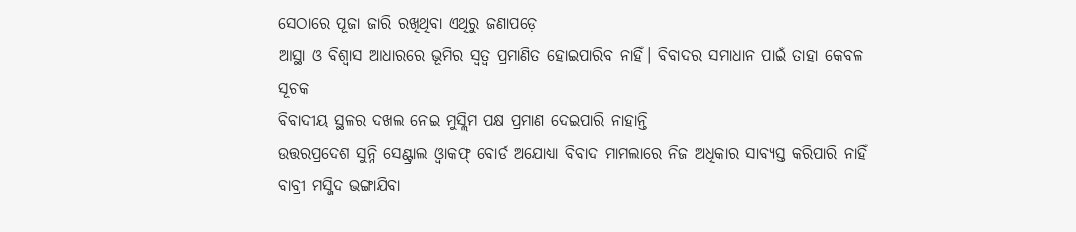ସେଠାରେ ପୂଜା ଜାରି ରଖିଥିବା ଏଥିରୁ ଜଣାପଡ଼େ
ଆସ୍ଥା ଓ ବିଶ୍ୱାସ ଆଧାରରେ ଭୂମିର ସ୍ବତ୍ୱ ପ୍ରମାଣିତ ହୋଇପାରିବ ନାହିଁ। ବିବାଦର ସମାଧାନ ପାଇଁ ତାହା କେବଳ ସୂଚକ
ବିବାଦୀୟ ସ୍ଥଳର ଦଖଲ ନେଇ ମୁସ୍ଲିମ ପକ୍ଷ ପ୍ରମାଣ ଦେଇପାରି ନାହାନ୍ତି
ଉତ୍ତରପ୍ରଦେଶ ସୁନ୍ନି ସେଣ୍ଟ୍ରାଲ ଓ୍ବାକଫ୍ ବୋର୍ଡ ଅଯୋଧ୍ୟା ବିବାଦ ମାମଲାରେ ନିଜ ଅଧିକାର ସାବ୍ୟସ୍ତ କରିପାରି ନାହିଁ
ବାବ୍ରୀ ମସ୍ଜିଦ ଭଙ୍ଗାଯିବା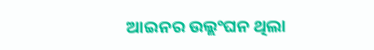ଆଇନର ଉଲ୍ଲଂଘନ ଥିଲା